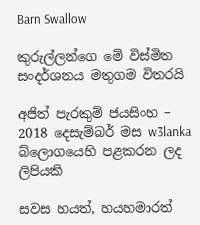Barn Swallow

කුරුල්ලන්ගෙ මේ විස්මිත සංදර්ශනය මතුගම විතරයි

අජිත් පැරකුම් ජයසිංහ – 2018 දෙසැම්බර් මස w3lanka බ්ලොගයෙහි පළකරන ලද ලිපියකි

සවස හයත්, හයහමාරත්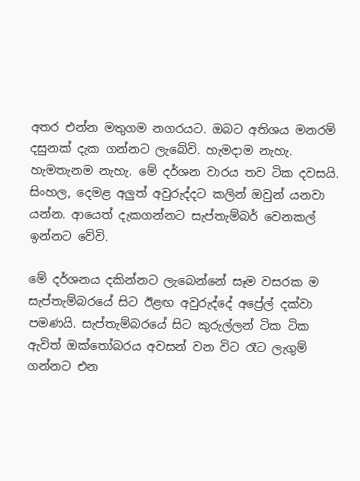අතර එන්න මතුගම නගරයට. ඔබට අතිශය මනරම් දසුනක් දැක ගන්නට ලැබේවි. හැමදාම නැහැ. හැමතැනම නැහැ. මේ දර්ශන වාරය තව ටික දවසයි. සිංහල, දෙමළ අලුත් අවුරුද්දට කලින් ඔවුන් යනවා යන්න. ආයෙත් දැකගන්නට සැප්තැම්බර් වෙනකල් ඉන්නට වේවි.

මේ දර්ශනය දකින්නට ලැබෙන්නේ සෑම වසරක ම සැප්තැම්බරයේ සිට ඊළඟ අවුරුද්දේ අප්‍රේල් දක්වා පමණයි. සැප්තැම්බරයේ සිට කුරුල්ලන් ටික ටික ඇවිත් ඔක්තෝබරය අවසන් වන විට රෑට ලැගුම් ගන්නට එන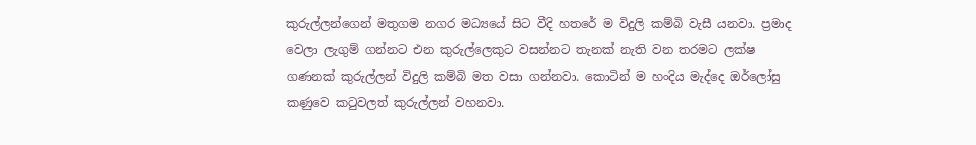කුරුල්ලන්ගෙන් මතුගම නගර මධ්‍යයේ සිට වීදි හතරේ ම විදුලි කම්බි වැසී යනවා. ප්‍රමාද වෙලා ලැගුම් ගන්නට එන කුරුල්ලෙකුට වසන්නට තැනක් නැති වන තරමට ලක්ෂ ගණනක් කුරුල්ලන් විදුලි කම්බි මත වසා ගන්නවා. කොටින් ම හංදිය මැද්දෙ ඔර්ලෝසු කණුවෙ කටුවලත් කුරුල්ලන් වහනවා.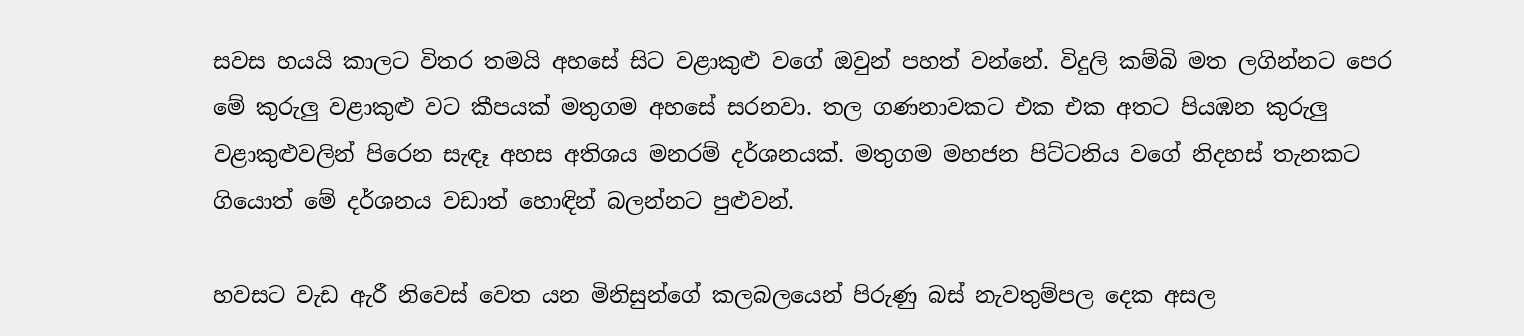සවස හයයි කාලට විතර තමයි අහසේ සිට වළාකුළු වගේ ඔවුන් පහත් වන්නේ. විදුලි කම්බි මත ලගින්නට පෙර මේ කුරුලු වළාකුළු වට කීපයක් මතුගම අහසේ සරනවා. තල ගණනාවකට එක එක අතට පියඹන කුරුලු වළාකුළුවලින් පිරෙන සැඳෑ අහස අතිශය මනරම් දර්ශනයක්. මතුගම මහජන පිට්ටනිය වගේ නිදහස් තැනකට ගියොත් මේ දර්ශනය වඩාත් හොඳින් බලන්නට පුළුවන්.

හවසට වැඩ ඇරී නිවෙස් වෙත යන මිනිසුන්ගේ කලබලයෙන් පිරුණු බස් නැවතුම්පල දෙක අසල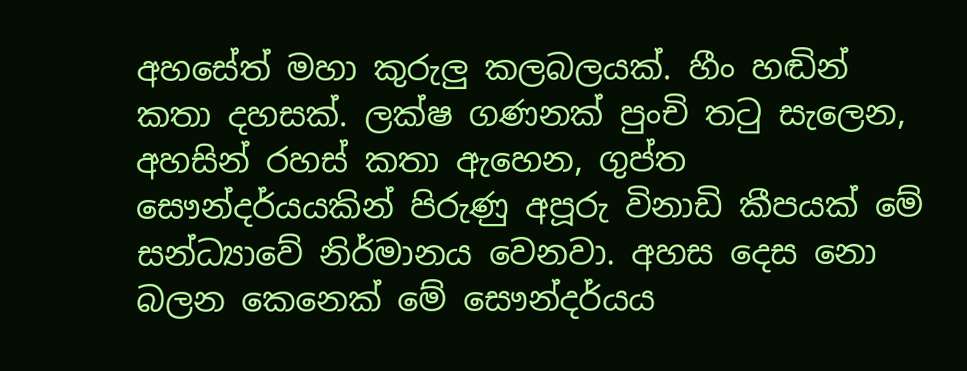අහසේත් මහා කුරුලු කලබලයක්. හීං හඬින් කතා දහසක්. ලක්ෂ ගණනක් පුංචි තටු සැලෙන, අහසින් රහස් කතා ඇහෙන, ගුප්ත සෞන්දර්යයකින් පිරුණු අපූරු විනාඩි කීපයක් මේ සන්ධ්‍යාවේ නිර්මානය වෙනවා. අහස දෙස නො බලන කෙනෙක් මේ සෞන්දර්යය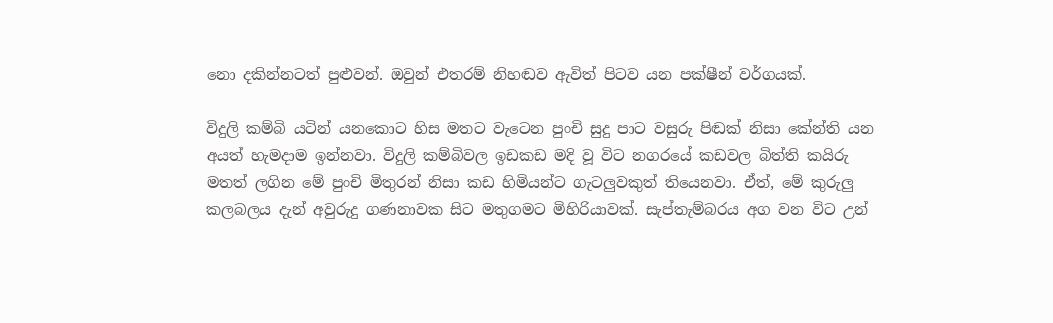නො දකින්නටත් පුළුවන්. ඔවුන් එතරම් නිහඬව ඇවිත් පිටව යන පක්ෂීන් වර්ගයක්.

විදුලි කම්බි යටින් යනකොට හිස මතට වැටෙන පුංචි සුදු පාට වසුරු පිඬක් නිසා කේන්ති යන අයත් හැමදාම ඉන්නවා. විදුලි කම්බිවල ඉඩකඩ මදි වූ විට නගරයේ කඩවල බිත්ති කයිරු මතත් ලගින මේ පුංචි මිතුරන් නිසා කඩ හිමියන්ට ගැටලුවකුත් තියෙනවා. ඒත්, මේ කුරුලු කලබලය දැන් අවුරුදු ගණනාවක සිට මතුගමට මිහිරියාවක්. සැප්තැම්බරය අග වන විට උන්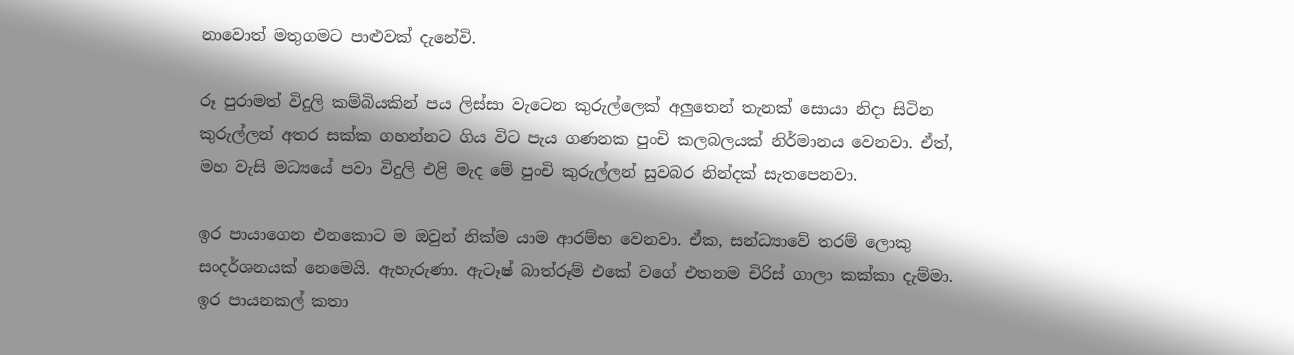නාවොත් මතුගමට පාළුවක් දැනේවි.

රූ පුරාමත් විදුලි කම්බියකින් පය ලිස්සා වැටෙන කුරුල්ලෙක් අලුතෙන් තැනක් සොයා නිදා සිටින කුරුල්ලන් අතර සක්ක ගහන්නට ගිය විට පැය ගණනක පුංචි කලබලයක් නිර්මානය වෙනවා. ඒත්, මහ වැසි මධ්‍යයේ පවා විදුලි එළි මැද මේ පුංචි කුරුල්ලන් සුවබර නින්දක් සැතපෙනවා.

ඉර පායාගෙන එනකොට ම ඔවුන් නික්ම යාම ආරම්භ වෙනවා. ඒක, සන්ධ්‍යාවේ තරම් ලොකු සංදර්ශනයක් නෙමෙයි. ඇහැරුණා. ඇටෑෂ් බාත්රූම් එකේ වගේ එතනම චිරිස් ගාලා කක්කා දැම්මා. ඉර පායනකල් කතා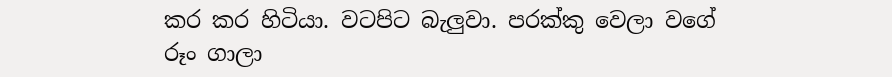කර කර හිටියා. වටපිට බැලුවා. පරක්කු වෙලා වගේ රූං ගාලා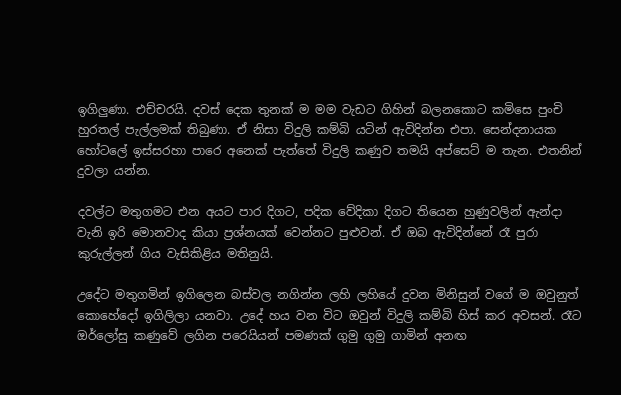ඉගිලුණා. එච්චරයි. දවස් දෙක තුනක් ම මම වැඩට ගිහින් බලනකොට කමිසෙ පුංචි හුරතල් පැල්ලමක් තිබුණා. ඒ නිසා විදුලි කම්බි යටින් ඇවිදින්න එපා. සෙන්දනායක හෝටලේ ඉස්සරහා පාරෙ අනෙක් පැත්තේ විදුලි කණුව තමයි අප්සෙට් ම තැන. එතනින් දුවලා යන්න.

දවල්ට මතුගමට එන අයට පාර දිගට, පදික වේදිකා දිගට තියෙන හුණුවලින් ඇන්දා වැනි ඉරි මොනවාද කියා ප්‍රශ්නයක් වෙන්නට පුළුවන්. ඒ ඔබ ඇවිදින්නේ රෑ පුරා කුරුල්ලන් ගිය වැසිකිළිය මතිනුයි.

උදේට මතුගමින් ඉගිලෙන බස්වල නගින්න ලහි ලහියේ දුවන මිනිසුන් වගේ ම ඔවුනුත් කොහේදෝ ඉගිලිලා යනවා. උදේ හය වන විට ඔවුන් විදුලි කම්බි හිස් කර අවසන්. රෑට ඔර්ලෝසු කණුවේ ලගින පරෙයියන් පමණක් ගුමු ගුමු ගාමින් අනඟ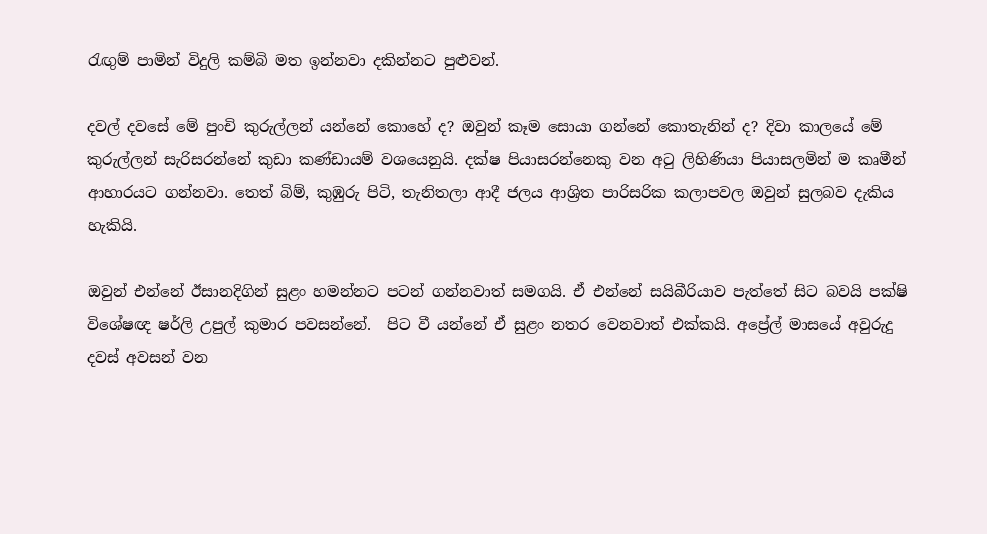රැඟුම් පාමින් විදුලි කම්බි මත ඉන්නවා දකින්නට පුළුවන්.

දවල් දවසේ මේ පුංචි කුරුල්ලන් යන්නේ කොහේ ද? ඔවුන් කෑම සොයා ගන්නේ කොතැනින් ද? දිවා කාලයේ මේ කුරුල්ලන් සැරිසරන්නේ කුඩා කණ්ඩායම් වශයෙනුයි. දක්ෂ පියාසරන්නෙකු වන අටු ලිහිණියා පියාසලමින් ම කෘමීන් ආහාරයට ගන්නවා. තෙත් බිම්, කුඹුරු පිටි, තැනිතලා ආදී ජලය ආශ්‍රිත පාරිසරික කලාපවල ඔවුන් සුලබව දැකිය හැකියි.

ඔවුන් එන්නේ ඊසානදිගින් සුළං හමන්නට පටන් ගන්නවාත් සමගයි. ඒ එන්නේ සයිබීරියාව පැත්තේ සිට බවයි පක්ෂි විශේෂඥ ෂර්ලි උපුල් කුමාර පවසන්නේ.  පිට වී යන්නේ ඒ සුළං නතර වෙනවාත් එක්කයි. අප්‍රේල් මාසයේ අවුරුදු දවස් අවසන් වන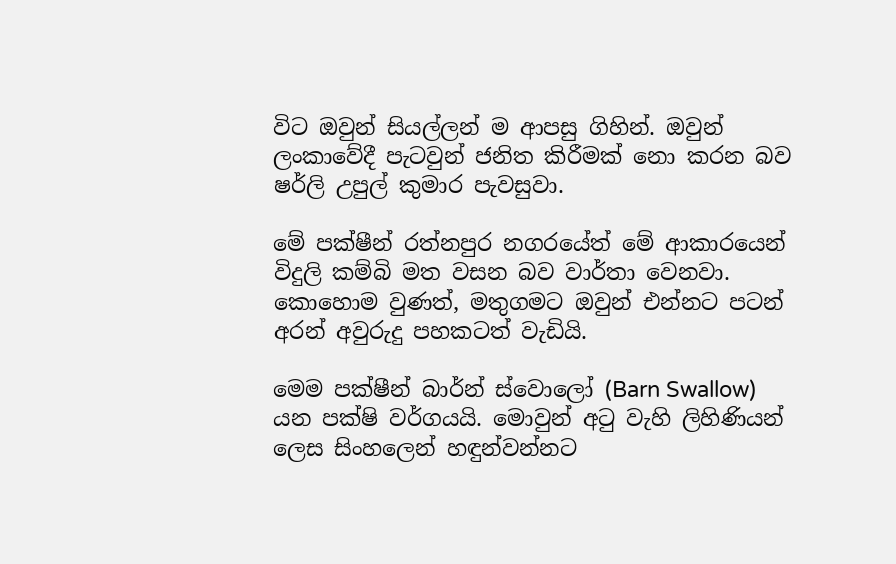විට ඔවුන් සියල්ලන් ම ආපසු ගිහින්. ඔවුන් ලංකාවේදී පැටවුන් ජනිත කිරීමක් නො කරන බව ෂර්ලි උපුල් කුමාර පැවසුවා.

මේ පක්ෂීන් රත්නපුර නගරයේත් මේ ආකාරයෙන් විදුලි කම්බි මත වසන බව වාර්තා වෙනවා. කොහොම වුණත්, මතුගමට ඔවුන් එන්නට පටන් අරන් අවුරුදු පහකටත් වැඩියි.

මෙම පක්ෂීන් බාර්න් ස්වොලෝ (Barn Swallow) යන පක්ෂි වර්ගයයි. මොවුන් අටු වැහි ලිහිණියන් ලෙස සිංහලෙන් හඳුන්වන්නට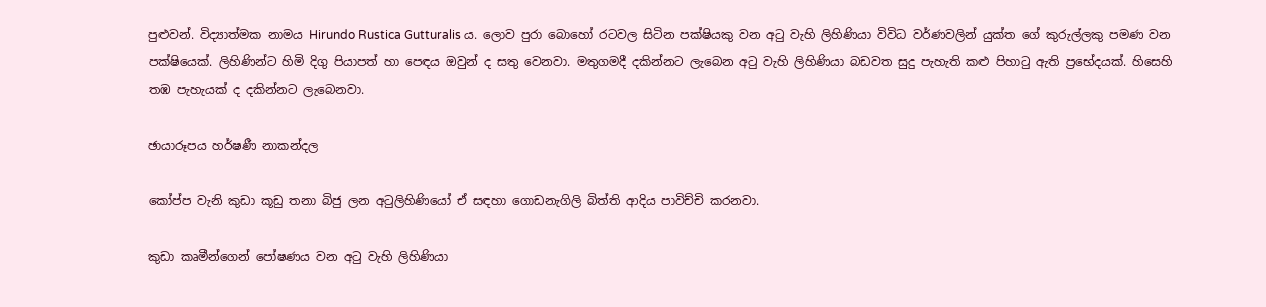පුළුවන්. විද්‍යාත්මක නාමය Hirundo Rustica Gutturalis ය. ලොව පුරා බොහෝ රටවල සිටින පක්ෂියකු වන අටු වැහි ලිහිණියා විවිධ වර්ණවලින් යුක්ත ගේ කුරුල්ලකු පමණ වන පක්ෂියෙක්. ලිහිණින්ට හිමි දිගු පියාපත් හා පෙඳය ඔවුන් ද සතු වෙනවා. මතුගමදී දකින්නට ලැබෙන අටු වැහි ලිහිණියා බඩවත සුදු පැහැති කළු පිහාටු ඇති ප්‍රභේදයක්. හිසෙහි තඹ පැහැයක් ද දකින්නට ලැබෙනවා.

ඡායාරූපය හර්ෂණී නාකන්දල

කෝප්ප වැනි කුඩා කූඩු තනා බිජු ලන අටුලිහිණියෝ ඒ සඳහා ගොඩනැගිලි බිත්ති ආදිය පාවිච්චි කරනවා.

කුඩා කෘමීන්ගෙන් පෝෂණය වන අටු වැහි ලිහිණියා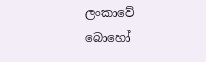ලංකාවේ බොහෝ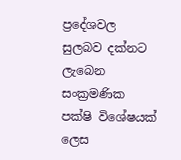ප්‍රදේශවල සුලබව දක්නට ලැබෙන සංක්‍රමණික පක්ෂි විශේෂයක් ලෙස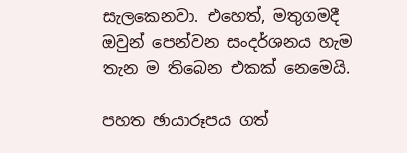සැලකෙනවා. එහෙත්, මතුගමදී ඔවුන් පෙන්වන සංදර්ශනය හැම තැන ම තිබෙන එකක් නෙමෙයි.

පහත ඡායාරූපය ගත්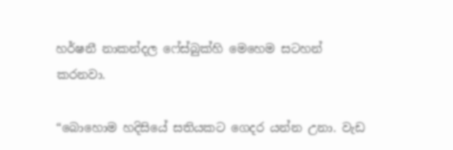හර්ෂනී නාකන්දල ෆේස්බුක්හි මෙහෙම සටහන් කරනවා.

“බොහොම හදිසියේ සතියකට ගෙදර යන්න උනා. වැඩ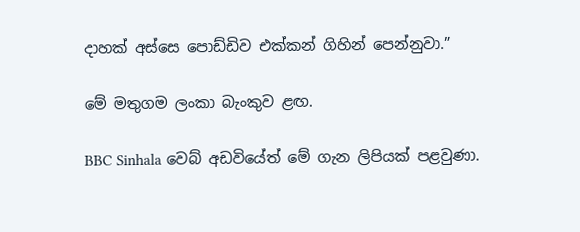දාහක් අස්සෙ පොඩ්ඩිව එක්කන් ගිහින් පෙන්නුවා.”

මේ මතුගම ලංකා බැංකුව ළඟ.

BBC Sinhala වෙබ් අඩවියේත් මේ ගැන ලිපියක් පළවුණා.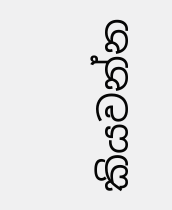කියවන්න